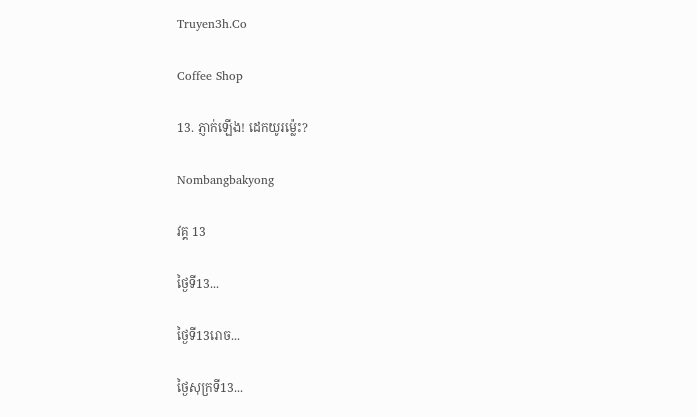Truyen3h.Co

Coffee Shop

13. ភ្ញាក់ឡើង! ដេកយូរម្ល៉េះ?

Nombangbakyong

វគ្គ 13

ថ្ងៃទី13...

ថ្ងៃទី13រោច...

ថ្ងៃសុក្រទី13...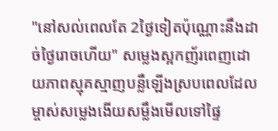"នៅសល់ពេលតែ 2ថ្ងៃទៀតប៉ុណ្ណោះនឹងដាច់ថ្ងៃរោចហើយ" សម្លេងស្អកញ័រពេញដោយភាពស្មុគស្មាញបន្លឺឡើងស្របពេលដែល ម្ចាស់សម្លេងងើយសម្លឹងមើលទៅផ្ទៃ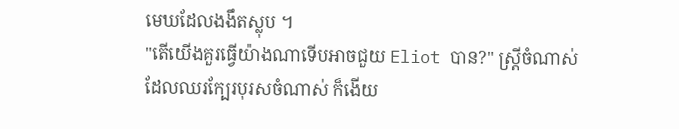មេឃដែលងងឹតស្លុប ។
"តើយើងគួរធ្វើយ៉ាងណាទើបអាចជួយ Eliot បាន?" ស្ដ្រីចំណាស់ដែលឈរក្បែរបុរសចំណាស់ ក៏ងើយ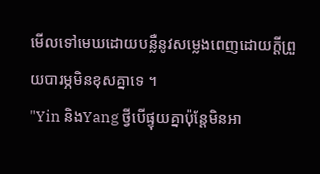មើលទៅមេឃដោយបន្លឺនូវសម្លេងពេញដោយក្ដីព្រួយបារម្ភមិនខុសគ្នាទេ ។
"Yin និងYang ថ្វីបើផ្ទុយគ្នាប៉ុន្តែមិនអា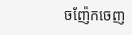ចញ៉ែកចេញ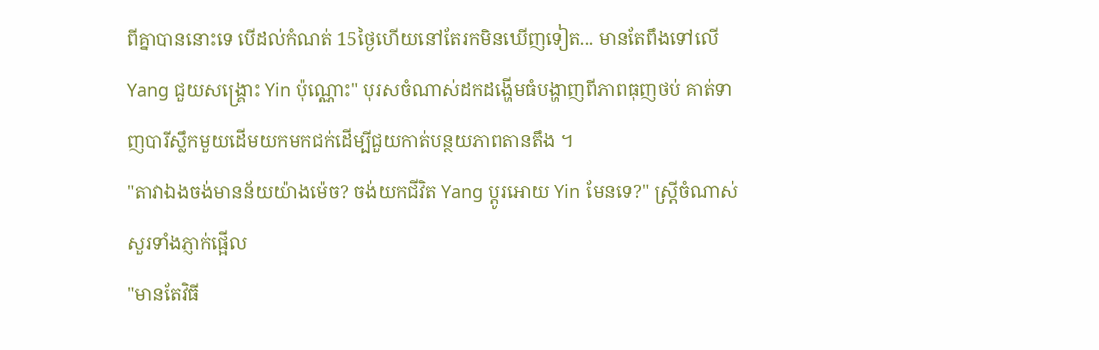ពីគ្នាបាននោះទេ បើដល់កំណត់ 15ថ្ងៃហើយនៅតែរកមិនឃើញទៀត... មានតែពឹងទៅលើ Yang ជួយសង្រ្គោះ Yin ប៉ុណ្ណោះ" បុរសចំណាស់ដកដង្ហើមធំបង្ហាញពីភាពធុញថប់ គាត់ទាញបារីស្លឹកមួយដើមយកមកជក់ដើម្បីជួយកាត់បន្ថយភាពតានតឹង ។
"តាវាឯងចង់មានន័យយ៉ាងម៉េច? ចង់យកជីវិត Yang ប្ដូរអោយ Yin មែនទេ?" ស្ត្រីចំណាស់សួរទាំងភ្ញាក់ផ្អើល
"មានតែវិធី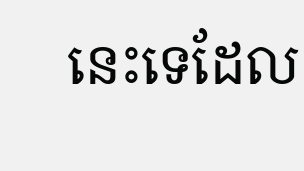នេះទេដែល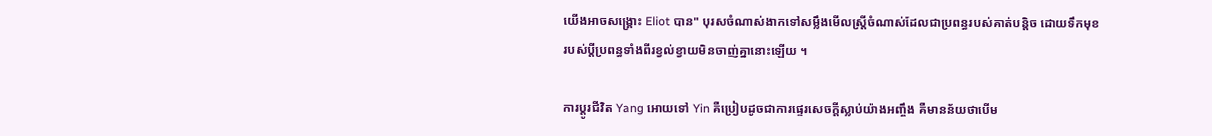យើងអាចសង្គ្រោះ Eliot បាន" បុរសចំណាស់ងាកទៅសម្លឹងមើលស្រ្តីចំណាស់ដែលជាប្រពន្ធរបស់គាត់បន្តិច ដោយទឹកមុខរបស់ប្ដីប្រពន្ធទាំងពីរខ្វល់ខ្វាយមិនចាញ់គ្នានោះឡើយ ។

ការប្ដូរជីវិត Yang អោយទៅ Yin គឺប្រៀបដូចជាការផ្ទេរសេចក្ដីស្លាប់យ៉ាងអញ្ចឹង គឺមានន័យថាបើម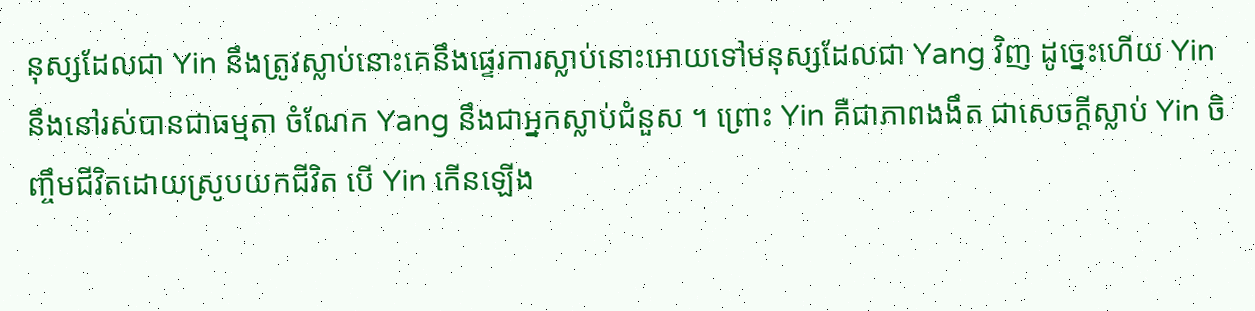នុស្សដែលជា Yin នឹងត្រូវស្លាប់នោះគេនឹងផ្ទេរការស្លាប់នោះអោយទៅមនុស្សដែលជា Yang វិញ ដូច្នេះហើយ Yin នឹងនៅរស់បានជាធម្មតា ចំណែក Yang នឹងជាអ្នកស្លាប់ជំនួស ។ ព្រោះ Yin គឺជាភាពងងឹត ជាសេចក្ដីស្លាប់ Yin ចិញ្ចឹមជីវិតដោយស្រូបយកជីវិត បើ Yin កើនឡើង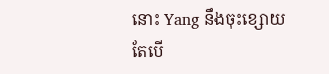នោះ Yang នឹងចុះខ្សោយ តែបើ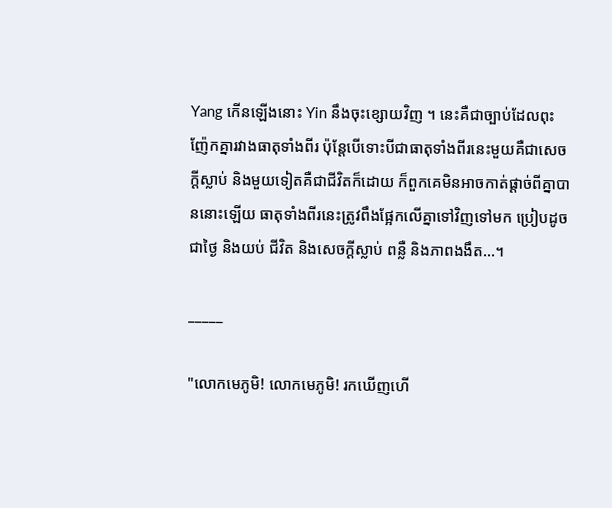Yang កើនឡើងនោះ Yin នឹងចុះខ្សោយវិញ ។ នេះគឺជាច្បាប់ដែលពុះញ៉ែកគ្នារវាងធាតុទាំងពីរ ប៉ុន្តែបើទោះបីជាធាតុទាំងពីរនេះមួយគឺជាសេចក្ដីស្លាប់ និងមួយទៀតគឺជាជីវិតក៏ដោយ ក៏ពួកគេមិនអាចកាត់ផ្ដាច់ពីគ្នាបាននោះឡើយ ធាតុទាំងពីរនេះត្រូវពឹងផ្អែកលើគ្នាទៅវិញទៅមក ប្រៀបដូចជាថ្ងៃ និងយប់ ជីវិត និងសេចក្ដីស្លាប់ ពន្លឺ និងភាពងងឹត...។

_____

"លោកមេភូមិ! លោកមេភូមិ! រកឃើញហើ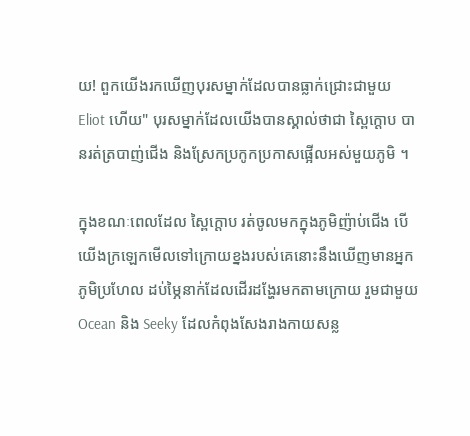យ! ពួកយើងរកឃើញបុរសម្នាក់ដែលបានធ្លាក់ជ្រោះជាមួយ Eliot ហើយ" បុរសម្នាក់ដែលយើងបានស្គាល់ថាជា ស្ពៃក្ដោប បានរត់ត្របាញ់ជើង និងស្រែកប្រកូកប្រកាសផ្អើលអស់មួយភូមិ ។

ក្នុងខណៈពេលដែល ស្ពៃក្ដោប រត់ចូលមកក្នុងភូមិញ៉ាប់ជើង បើយើងក្រឡេកមើលទៅក្រោយខ្នងរបស់គេនោះនឹងឃើញមានអ្នកភូមិប្រហែល ដប់ម្ភៃនាក់ដែលដើរដង្ហែរមកតាមក្រោយ រួមជាមួយ Ocean និង Seeky ដែលកំពុងសែងរាងកាយសន្ល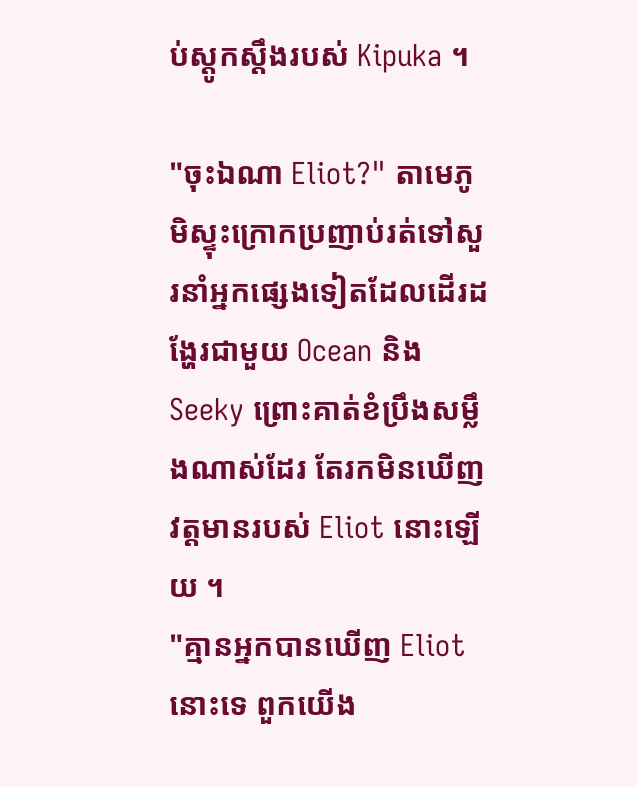ប់ស្ដូកស្ដឹងរបស់ Kipuka ។

"ចុះឯណា Eliot?" តាមេភូមិស្ទុះក្រោកប្រញាប់រត់ទៅសួរនាំអ្នកផ្សេងទៀតដែលដើរដង្ហែរជាមួយ Ocean និង Seeky ព្រោះគាត់ខំប្រឹងសម្លឹងណាស់ដែរ តែរកមិនឃើញវត្តមានរបស់ Eliot នោះឡើយ ។
"គ្មានអ្នកបានឃើញ Eliot នោះទេ ពួកយើង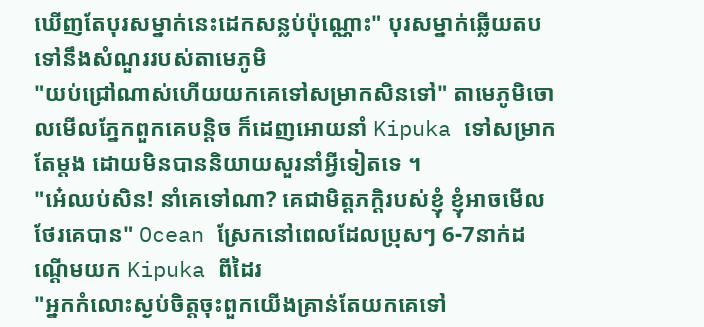ឃើញតែបុរសម្នាក់នេះដេកសន្លប់ប៉ុណ្ណោះ" បុរសម្នាក់ឆ្លើយតបទៅនឹងសំណួររបស់តាមេភូមិ
"យប់ជ្រៅណាស់ហើយយកគេទៅសម្រាកសិនទៅ" តាមេភូមិចោលមើលភ្នែកពួកគេបន្តិច ក៏ដេញអោយនាំ Kipuka ទៅសម្រាកតែម្ដង ដោយមិនបាននិយាយសួរនាំអ្វីទៀតទេ ។
"អ៎េឈប់សិន! នាំគេទៅណា? គេជាមិត្តភក្តិរបស់ខ្ញុំ ខ្ញុំអាចមើលថែរគេបាន" Ocean ស្រែកនៅពេលដែលប្រុសៗ 6-7នាក់ដណ្ដើមយក Kipuka ពីដៃរ
"អ្នកកំលោះស្ងប់ចិត្តចុះពួកយើងគ្រាន់តែយកគេទៅ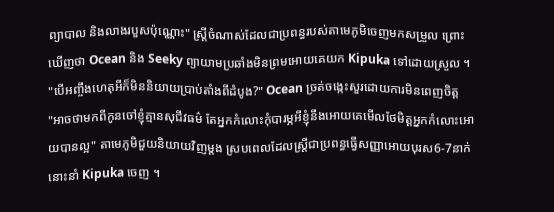ព្យាបាល និងលាងរបួសប៉ុណ្ណោះ" ស្រី្តចំណាស់ដែលជាប្រពន្ធរបស់តាមេភូមិចេញមកសម្រួល ព្រោះឃើញថា Ocean និង Seeky ព្យាយាមប្រឆាំងមិនព្រមអោយគេយក Kipuka ទៅដោយស្រួល ។
"បើអញ្ចឹងហេតុអីក៏មិននិយាយប្រាប់តាំងពីដំបូង?" Ocean ច្រត់ចង្កេះសួរដោយការមិនពេញចិត្ត
"អាចថាមកពីកូនចៅខ្ញុំគ្មានសុជីវធម៌ តែអ្នកកំលោះកុំបារម្ភអីខ្ញុំនឹងអោយគេមើលថែមិត្តអ្នកកំលោះអោយបានល្អ" តាមេភូមិជួយនិយាយវិញម្ដង ស្របពេលដែលស្រ្តីជាប្រពន្ធធ្វើសញ្ញាអោយបុរស6-7នាក់នោះនាំ Kipuka ចេញ ។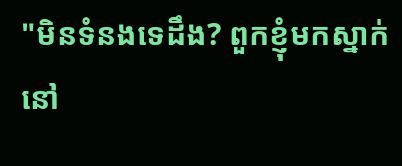"មិនទំនងទេដឹង? ពួកខ្ញុំមកស្នាក់នៅ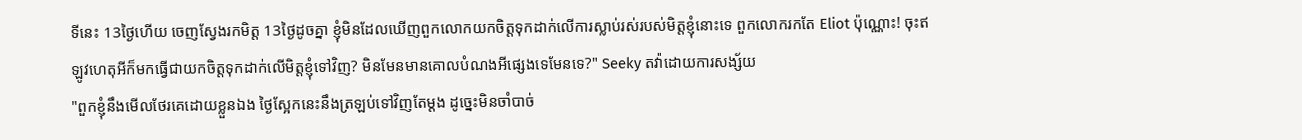ទីនេះ 13ថ្ងៃហើយ ចេញស្វែងរកមិត្ត 13ថ្ងៃដូចគ្នា ខ្ញុំមិនដែលឃើញពួកលោកយកចិត្តទុកដាក់លើការស្លាប់រស់របស់មិត្តខ្ញុំនោះទេ ពួកលោករកតែ Eliot ប៉ុណ្ណោះ! ចុះឥឡូវហេតុអីក៏មកធ្វើជាយកចិត្តទុកដាក់លើមិត្តខ្ញុំទៅវិញ? មិនមែនមានគោលបំណងអីផ្សេងទេមែនទេ?" Seeky តវ៉ាដោយការសង្ស័យ
"ពួកខ្ញុំនឹងមើលថែរគេដោយខ្លួនឯង ថ្ងៃស្អែកនេះនឹងត្រឡប់ទៅវិញតែម្ដង ដូច្នេះមិនចាំបាច់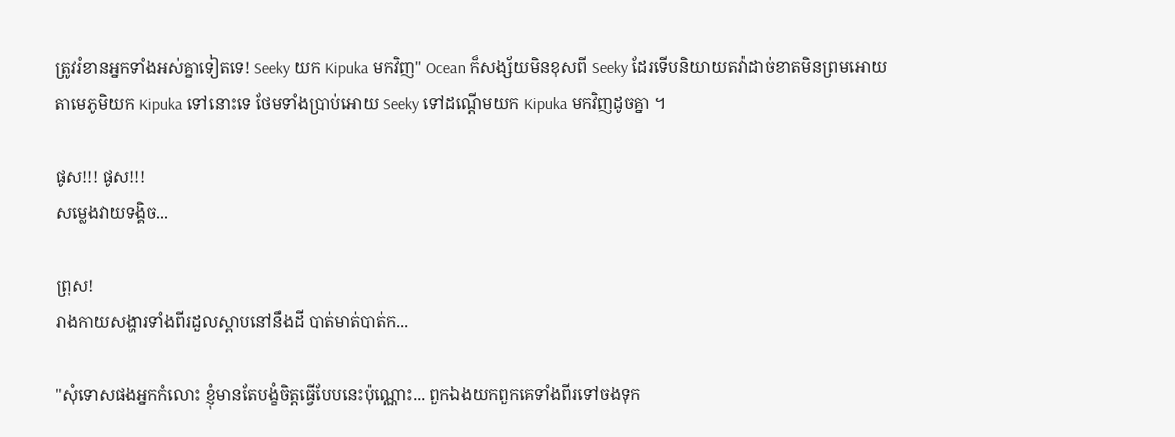ត្រូវរំខានអ្នកទាំងអស់គ្នាទៀតទេ! Seeky យក Kipuka មកវិញ" Ocean ក៏សង្ស័យមិនខុសពី Seeky ដែរទើបនិយាយតវ៉ាដាច់ខាតមិនព្រមអោយតាមេភូមិយក Kipuka ទៅនោះទេ ថែមទាំងប្រាប់អោយ Seeky ទៅដណ្ដើមយក Kipuka មកវិញដូចគ្នា ។

ផូស!!! ផូស!!!
សម្លេងវាយទង្គិច...

ព្រុស!
រាងកាយសង្ហារទាំងពីរដួលស្ពាបនៅនឹងដី បាត់មាត់បាត់ក...

"សុំទោសផងអ្នកកំលោះ ខ្ញុំមានតែបង្ខំចិត្តធ្វើបែបនេះប៉ុណ្ណោះ... ពួកឯងយកពួកគេទាំងពីរទៅចងទុក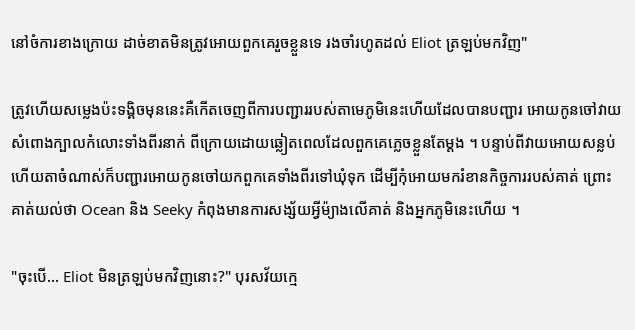នៅចំការខាងក្រោយ ដាច់ខាតមិនត្រូវអោយពួកគេរួចខ្លួនទេ រងចាំរហូតដល់ Eliot ត្រឡប់មកវិញ"

ត្រូវហើយសម្លេងប៉ះទង្គិចមុននេះគឺកើតចេញពីការបញ្ជាររបស់តាមេភូមិនេះហើយដែលបានបញ្ជារ អោយកូនចៅវាយសំពោងក្បាលកំលោះទាំងពីរនាក់ ពីក្រោយដោយឆ្លៀតពេលដែលពួកគេភ្លេចខ្លួនតែម្ដង ។ បន្ទាប់ពីវាយអោយសន្លប់ហើយតាចំណាស់ក៏បញ្ជារអោយកូនចៅយកពួកគេទាំងពីរទៅឃុំទុក ដើម្បីកុំអោយមករំខានកិច្ចការរបស់គាត់ ព្រោះគាត់យល់ថា Ocean និង Seeky កំពុងមានការសង្ស័យអ្វីម៉្យាងលើគាត់ និងអ្នកភូមិនេះហើយ ។

"ចុះបើ... Eliot មិនត្រឡប់មកវិញនោះ?" បុរសវ័យក្មេ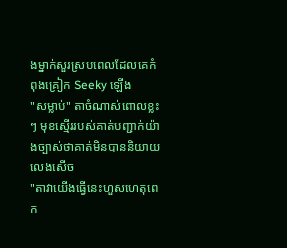ងម្នាក់សួរស្របពេលដែលគេកំពុងគ្រៀក Seeky ឡើង
"សម្លាប់" តាចំណាស់ពោលខ្លះៗ មុខស្មើររបស់គាត់បញ្ជាក់យ៉ាងច្បាស់ថាគាត់មិនបាននិយាយលេងសើច
"តាវាយើងធ្វើនេះហួសហេតុពេក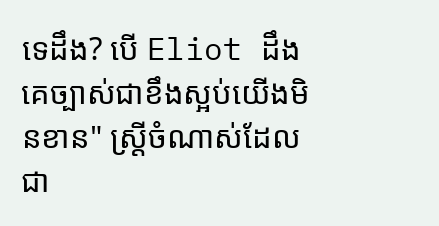ទេដឹង? បើ Eliot ដឹងគេច្បាស់ជាខឹងស្អប់យើងមិនខាន" ស្រ្តីចំណាស់ដែលជា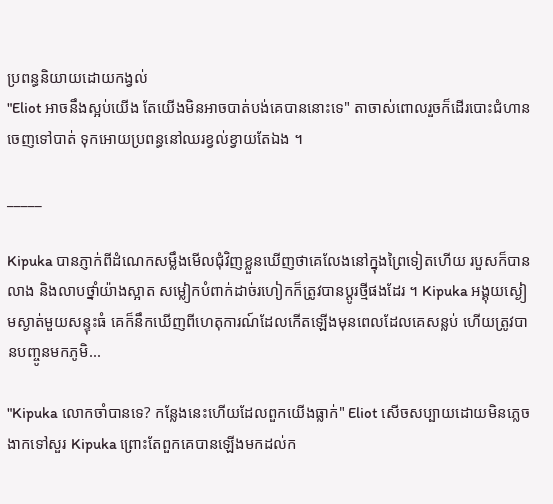ប្រពន្ធនិយាយដោយកង្វល់
"Eliot អាចនឹងស្អប់យើង តែយើងមិនអាចបាត់បង់គេបាននោះទេ" តាចាស់ពោលរួចក៏ដើរបោះជំហានចេញទៅបាត់ ទុកអោយប្រពន្ធនៅឈរខ្វល់ខ្វាយតែឯង ។

_____

Kipuka បានភ្ញាក់ពីដំណេកសម្លឹងមើលជុំវិញខ្លួនឃើញថាគេលែងនៅក្នុងព្រៃទៀតហើយ របួសក៏បានលាង និងលាបថ្នាំយ៉ាងស្អាត សម្លៀកបំពាក់ដាច់រហៀកក៏ត្រូវបានប្ដូរថ្មីផងដែរ ។ Kipuka អង្គុយស្ងៀមស្ងាត់មួយសន្ទុះធំ គេក៏នឹកឃើញពីហេតុការណ៍ដែលកើតឡើងមុនពេលដែលគេសន្លប់ ហើយត្រូវបានបញ្ចូនមកភូមិ...

"Kipuka លោកចាំបានទេ? កន្លែងនេះហើយដែលពួកយើងធ្លាក់" Eliot សើចសប្បាយដោយមិនភ្លេចងាកទៅសួរ Kipuka ព្រោះតែពួកគេបានឡើងមកដល់ក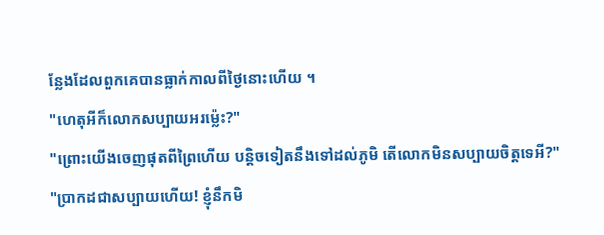ន្លែងដែលពួកគេបានធ្លាក់កាលពីថ្ងៃនោះហើយ ។
"ហេតុអីក៏លោកសប្បាយអរម្ល៉េះ?"
"ព្រោះយើងចេញផុតពីព្រៃហើយ បន្តិចទៀតនឹងទៅដល់ភូមិ តើលោកមិនសប្បាយចិត្តទេអី?"
"ប្រាកដជាសប្បាយហើយ! ខ្ញុំនឹកមិ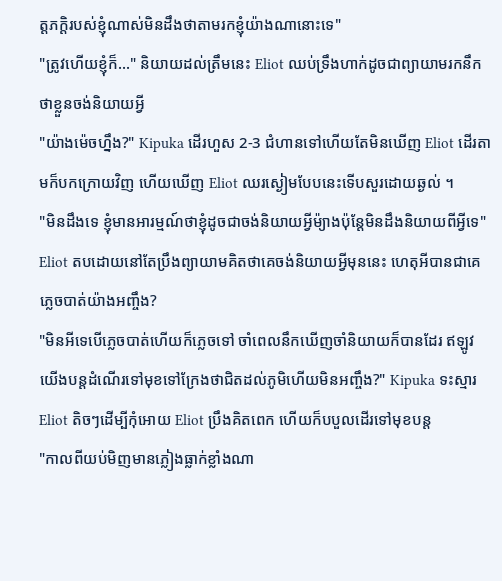ត្តភក្តិរបស់ខ្ញុំណាស់មិនដឹងថាតាមរកខ្ញុំយ៉ាងណានោះទេ"
"ត្រូវហើយខ្ញុំក៏..." និយាយដល់ត្រឹមនេះ Eliot ឈប់ទ្រឹងហាក់ដូចជាព្យាយាមរកនឹកថាខ្លួនចង់និយាយអ្វី
"យ៉ាងម៉េចហ្នឹង?" Kipuka ដើរហួស 2-3 ជំហានទៅហើយតែមិនឃើញ Eliot ដើរតាមក៏បកក្រោយវិញ ហើយឃើញ Eliot ឈរស្ងៀមបែបនេះទើបសួរដោយឆ្ងល់ ។
"មិនដឹងទេ ខ្ញុំមានអារម្មណ៍ថាខ្ញុំដូចជាចង់និយាយអ្វីម៉្យាងប៉ុន្តែមិនដឹងនិយាយពីអ្វីទេ" Eliot តបដោយនៅតែប្រឹងព្យាយាមគិតថាគេចង់និយាយអ្វីមុននេះ ហេតុអីបានជាគេភ្លេចបាត់យ៉ាងអញ្ចឹង?
"មិនអីទេបើភ្លេចបាត់ហើយក៏ភ្លេចទៅ ចាំពេលនឹកឃើញចាំនិយាយក៏បានដែរ ឥឡូវយើងបន្តដំណើរទៅមុខទៅក្រែងថាជិតដល់ភូមិហើយមិនអញ្ចឹង?" Kipuka ទះស្មារ Eliot តិចៗដើម្បីកុំអោយ Eliot ប្រឹងគិតពេក ហើយក៏បបួលដើរទៅមុខបន្ត
"កាលពីយប់មិញមានភ្លៀងធ្លាក់ខ្លាំងណា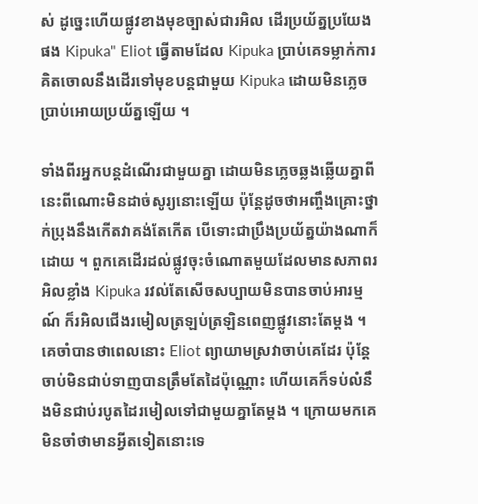ស់ ដូច្នេះហើយផ្លូវខាងមុខច្បាស់ជារអិល ដើរប្រយ័ត្នប្រយែងផង Kipuka" Eliot ធ្វើតាមដែល Kipuka ប្រាប់គេទម្លាក់ការគិតចោលនឹងដើរទៅមុខបន្តជាមួយ Kipuka ដោយមិនភ្លេចប្រាប់អោយប្រយ័ត្នឡើយ ។

ទាំងពីរអ្នកបន្តដំណើរជាមួយគ្នា ដោយមិនភ្លេចឆ្លងឆ្លើយគ្នាពីនេះពីណោះមិនដាច់សូរ្យនោះឡើយ ប៉ុន្តែដូចថាអញ្ចឹងគ្រោះថ្នាក់ប្រុងនឹងកើតវាគង់តែកើត បើទោះជាប្រឹងប្រយ័ត្នយ៉ាងណាក៏ដោយ ។ ពួកគេដើរដល់ផ្លូវចុះចំណោតមួយដែលមានសភាពរអិលខ្លាំង Kipuka រវល់តែសើចសប្បាយមិនបានចាប់អារម្មណ៍ ក៏រអិលជើងរមៀលត្រឡប់ត្រឡិនពេញផ្លូវនោះតែម្ដង ។ គេចាំបានថាពេលនោះ Eliot ព្យាយាមស្រវាចាប់គេដែរ ប៉ុន្តែចាប់មិនជាប់ទាញបានត្រឹមតែដៃប៉ុណ្ណោះ ហើយគេក៏ទប់លំនឹងមិនជាប់របូតដៃរមៀលទៅជាមួយគ្នាតែម្ដង ។ ក្រោយមកគេមិនចាំថាមានអ្វីតទៀតនោះទេ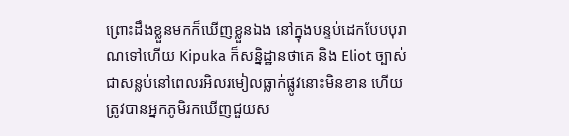ព្រោះដឹងខ្លួនមកក៏ឃើញខ្លួនឯង នៅក្នុងបន្ទប់ដេកបែបបុរាណទៅហើយ Kipuka ក៏សន្និដ្ឋានថាគេ និង Eliot ច្បាស់ជាសន្លប់នៅពេលរអិលរមៀលធ្លាក់ផ្លូវនោះមិនខាន ហើយត្រូវបានអ្នកភូមិរកឃើញជួយស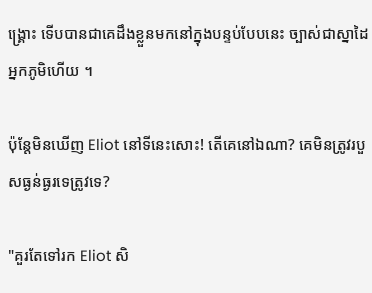ង្គ្រោះ ទើបបានជាគេដឹងខ្លួនមកនៅក្នុងបន្ទប់បែបនេះ ច្បាស់ជាស្នាដៃអ្នកភូមិហើយ ។

ប៉ុន្តែមិនឃើញ Eliot នៅទីនេះសោះ! តើគេនៅឯណា? គេមិនត្រូវរបួសធ្ងន់ធ្ងរទេត្រូវទេ?

"គួរតែទៅរក Eliot សិ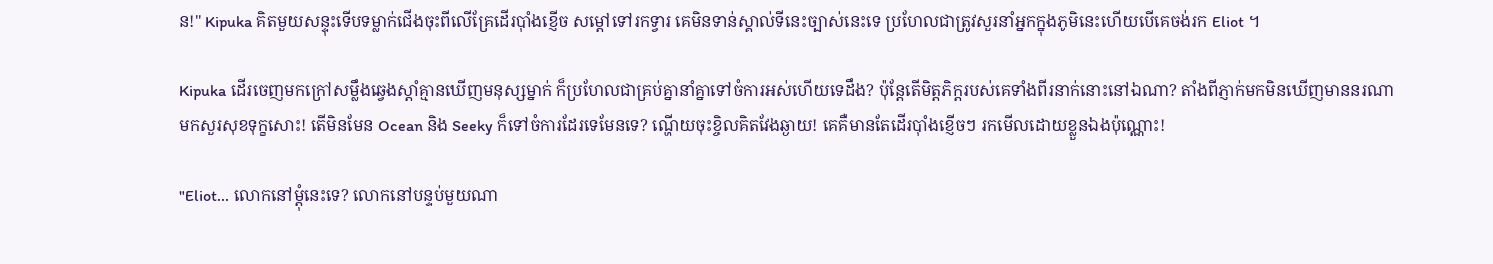ន!" Kipuka គិតមួយសន្ទុះទើបទម្លាក់ជើងចុះពីលើគ្រែដើរប៉ាំងខ្ញើច សម្ដៅទៅរកទ្វារ គេមិនទាន់ស្គាល់ទីនេះច្បាស់នេះទេ ប្រហែលជាត្រូវសួរនាំអ្នកក្នុងភូមិនេះហើយបើគេចង់រក Eliot ។

Kipuka ដើរចេញមកក្រៅសម្លឹងឆ្វេងស្ដាំគ្មានឃើញមនុស្សម្នាក់ ក៏ប្រហែលជាគ្រប់គ្នានាំគ្នាទៅចំការអស់ហើយទេដឹង? ប៉ុន្តែតើមិត្តភិក្តរបស់គេទាំងពីរនាក់នោះនៅឯណា? តាំងពីភ្ញាក់មកមិនឃើញមាននរណាមកសួរសុខទុក្ខសោះ! តើមិនមែន Ocean និង Seeky ក៏ទៅចំការដែរទេមែនទេ? ណ្ហើយចុះខ្ចិលគិតវែងឆ្ងាយ! គេគឺមានតែដើរប៉ាំងខ្ញើចៗ រកមើលដោយខ្លួនឯងប៉ុណ្ណោះ!

"Eliot... លោកនៅម្ដុំនេះទេ? លោកនៅបន្ទប់មួយណា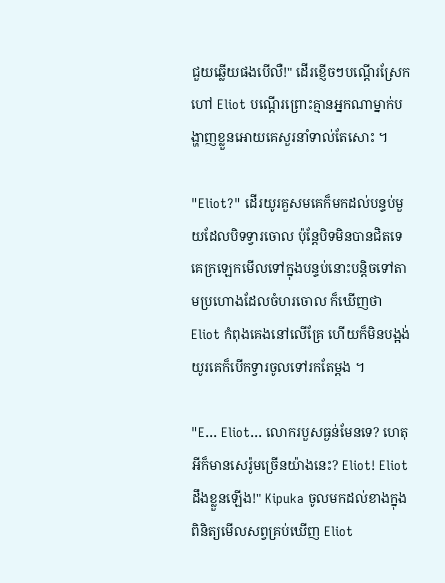ជួយឆ្លើយផងបើលឺ!" ដើរខ្ញើចៗបណ្ដើរស្រែកហៅ Eliot បណ្ដើរព្រោះគ្មានអ្នកណាម្នាក់បង្ហាញខ្លួនអោយគេសួរនាំទាល់តែសោះ ។

"Eliot?" ដើរយូរគួសមគេក៏មកដល់បន្ទប់មួយដែលបិទទ្វារចោល ប៉ុន្តែបិទមិនបានជិតទេ គេក្រឡេកមើលទៅក្នុងបន្ទប់នោះបន្តិចទៅតាមប្រហោងដែលចំហរចោល ក៏ឃើញថា Eliot កំពុងគេងនៅលើគ្រែ ហើយក៏មិនបង្អង់យូរគេក៏បើកទ្វារចូលទៅរកតែម្ដង ។

"E... Eliot... លោករបួសធ្ងន់មែនទេ? ហេតុអីក៏មានសេរ៉ូមច្រើនយ៉ាងនេះ? Eliot! Eliot ដឹងខ្លួនឡើង!" Kipuka ចូលមកដល់ខាងក្នុងពិនិត្យមើលសព្វគ្រប់ឃើញ Eliot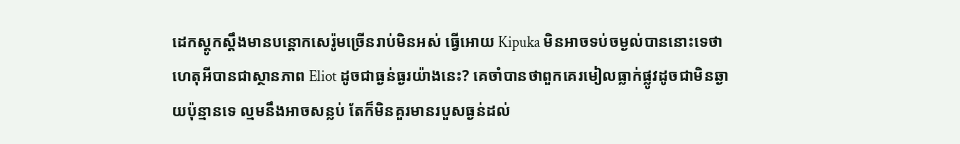ដេកស្ដូកស្ដឹងមានបន្តោកសេរ៉ូមច្រើនរាប់មិនអស់ ធ្វើអោយ Kipuka មិនអាចទប់ចម្ងល់បាននោះទេថាហេតុអីបានជាស្ថានភាព Eliot ដូចជាធ្ងន់ធ្ងរយ៉ាងនេះ? គេចាំបានថាពួកគេរមៀលធ្លាក់ផ្លូវដូចជាមិនឆ្ងាយប៉ុន្មានទេ ល្មមនឹងអាចសន្លប់ តែក៏មិនគួរមានរបួសធ្ងន់ដល់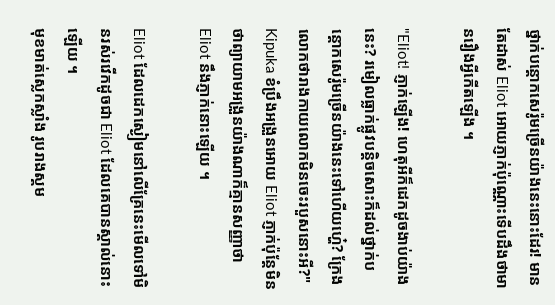ថ្នាក់បន្តោកសេរ៉ូមច្រើនយ៉ាងនេះនោះដែរ! មានតែដាស់ Eliot អោយភ្ញាក់ប៉ុណ្ណោះទើបដឹងថាមានរឿងអ្វីកើតឡើង ។

"Eliot! ភ្ញាក់ឡើង! ហេតុអីក៏ដេកដូចងាប់យ៉ាងនេះ? រមៀលធ្លាក់ផ្លូវបន្តិចសោះក៏ដល់ថ្នាក់បន្តោកសេរ៉ូមច្រើនយ៉ាងនេះទៅហើយហ្ហ៎េ? ក្រែងលោកថារាងកាយលោកមិនចេះរបួសនោះអី?" Kipuka ខំប្រឹងអង្រួនអោយ Eliot ភ្ញាក់ប៉ុន្តែមិនថាព្យាយាមអង្រួនយ៉ាងណាក៏គ្មានសញ្ញាថា Eliot នឹងភ្ញាក់នោះឡើយ ។

Eliot ដែលដេកស្ងៀមនៅលើគ្រែនេះមើលទៅមិនរស់រវើកដូចជា Eliot ដែលគេបានស្គាល់នោះឡើយ ។
មុខមាត់ស្លេកស្លាំង រូបរាងស្គម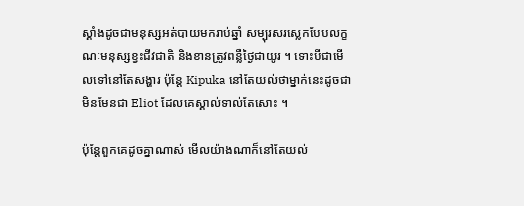ស្គាំងដូចជាមនុស្សអត់បាយមករាប់ឆ្នាំ សម្បុរសរស្លេកបែបលក្ខណៈមនុស្សខ្វះជីវជាតិ និងខានត្រូវពន្លឺថ្ងៃជាយូរ ។ ទោះបីជាមើលទៅនៅតែសង្ហារ ប៉ុន្តែ Kipuka នៅតែយល់ថាម្នាក់នេះដូចជាមិនមែនជា Eliot ដែលគេស្គាល់ទាល់តែសោះ ។

ប៉ុន្តែពួកគេដូចគ្នាណាស់ មើលយ៉ាងណាក៏នៅតែយល់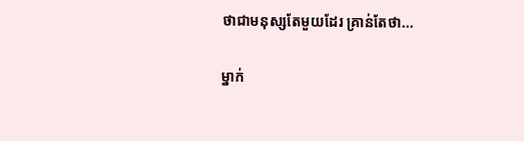ថាជាមនុស្សតែមួយដែរ គ្រាន់តែថា...

ម្នាក់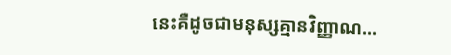នេះគឺដូចជាមនុស្សគ្មានវិញ្ញាណ...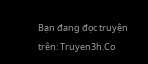Bạn đang đọc truyện trên: Truyen3h.Co